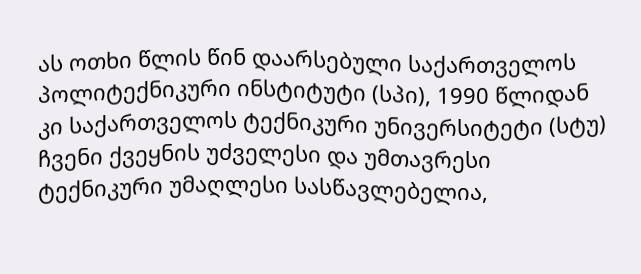ას ოთხი წლის წინ დაარსებული საქართველოს პოლიტექნიკური ინსტიტუტი (სპი), 1990 წლიდან კი საქართველოს ტექნიკური უნივერსიტეტი (სტუ) ჩვენი ქვეყნის უძველესი და უმთავრესი ტექნიკური უმაღლესი სასწავლებელია,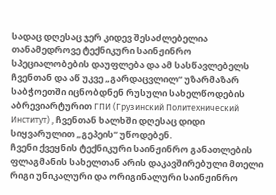სადაც დღესაც ჯერ კიდევ შესაძლებელია თანამედროვე ტექნიკური საინჟინრო სპეციალობების დაუფლება და ამ სასწავლებელს ჩვენთან და აწ უკვე „გარდაცვლილ“ უზარმაზარ საბჭოეთში იცნობდნენ რუსული სახელწოდების აბრევიარტურით ГПИ (Грузинский Политехнический Институт) , ჩვენთან ხალხში დღესაც დიდი სიყვარულით „გეპეის“ უწოდებენ.
ჩვენი ქვეყნის ტექნიკური საინჟინრო განათლების ფლაგმანის სახელთან არის დაკავშირებული მთელი რიგი უნიკალური და ორიგინალური საინჟინრო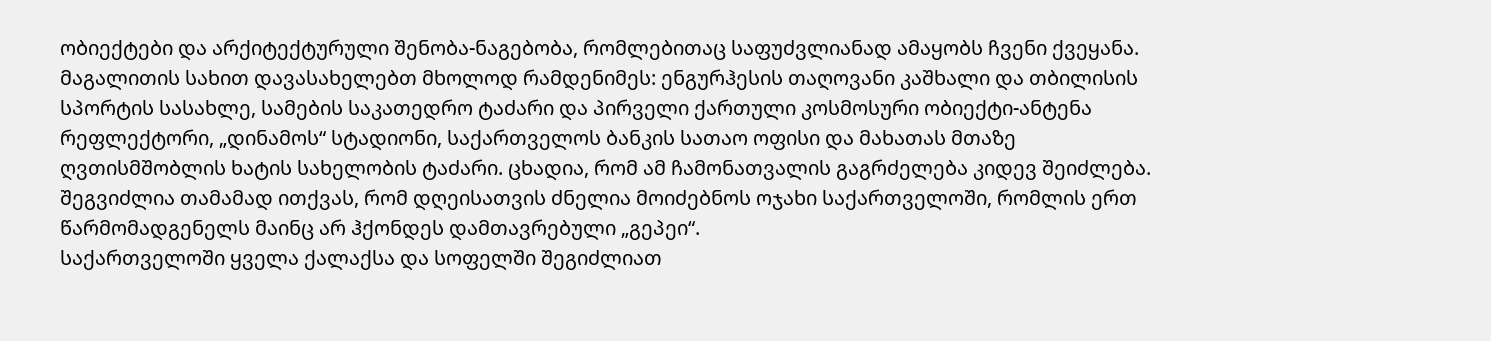ობიექტები და არქიტექტურული შენობა-ნაგებობა, რომლებითაც საფუძვლიანად ამაყობს ჩვენი ქვეყანა. მაგალითის სახით დავასახელებთ მხოლოდ რამდენიმეს: ენგურჰესის თაღოვანი კაშხალი და თბილისის სპორტის სასახლე, სამების საკათედრო ტაძარი და პირველი ქართული კოსმოსური ობიექტი-ანტენა რეფლექტორი, „დინამოს“ სტადიონი, საქართველოს ბანკის სათაო ოფისი და მახათას მთაზე ღვთისმშობლის ხატის სახელობის ტაძარი. ცხადია, რომ ამ ჩამონათვალის გაგრძელება კიდევ შეიძლება. შეგვიძლია თამამად ითქვას, რომ დღეისათვის ძნელია მოიძებნოს ოჯახი საქართველოში, რომლის ერთ წარმომადგენელს მაინც არ ჰქონდეს დამთავრებული „გეპეი“.
საქართველოში ყველა ქალაქსა და სოფელში შეგიძლიათ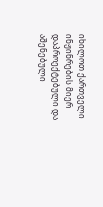იხილოთ ქართველი ინჟინრების მიერ დაპროექტებული და აშენებული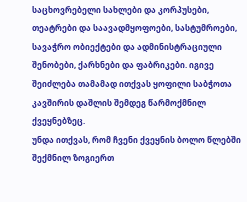საცხოვრებელი სახლები და კორპუსები, თეატრები და საავადმყოფოები, სასტუმროები, სავაჭრო ობიექტები და ადმინისტრაციული შენობები, ქარხნები და ფაბრიკები. იგივე შეიძლება თამამად ითქვას ყოფილი საბჭოთა კავშირის დაშლის შემდეგ წარმოქმნილ ქვეყნებზეც.
უნდა ითქვას, რომ ჩვენი ქვეყნის ბოლო წლებში შექმნილ ზოგიერთ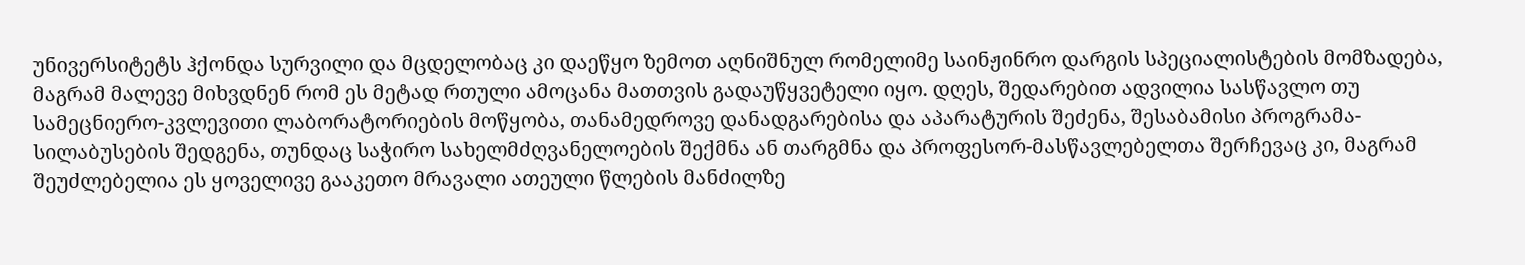უნივერსიტეტს ჰქონდა სურვილი და მცდელობაც კი დაეწყო ზემოთ აღნიშნულ რომელიმე საინჟინრო დარგის სპეციალისტების მომზადება, მაგრამ მალევე მიხვდნენ რომ ეს მეტად რთული ამოცანა მათთვის გადაუწყვეტელი იყო. დღეს, შედარებით ადვილია სასწავლო თუ სამეცნიერო-კვლევითი ლაბორატორიების მოწყობა, თანამედროვე დანადგარებისა და აპარატურის შეძენა, შესაბამისი პროგრამა-სილაბუსების შედგენა, თუნდაც საჭირო სახელმძღვანელოების შექმნა ან თარგმნა და პროფესორ-მასწავლებელთა შერჩევაც კი, მაგრამ შეუძლებელია ეს ყოველივე გააკეთო მრავალი ათეული წლების მანძილზე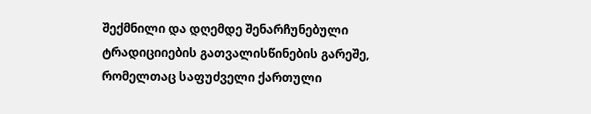შექმნილი და დღემდე შენარჩუნებული ტრადიციიების გათვალისწინების გარეშე, რომელთაც საფუძველი ქართული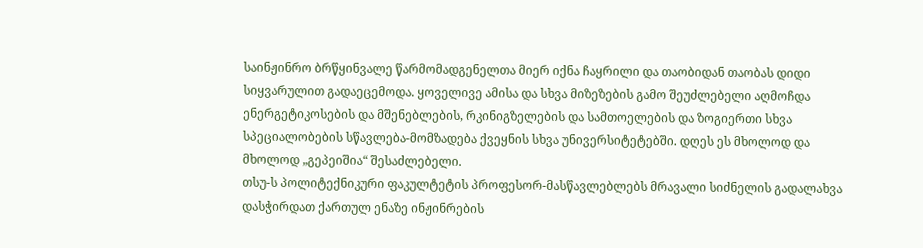საინჟინრო ბრწყინვალე წარმომადგენელთა მიერ იქნა ჩაყრილი და თაობიდან თაობას დიდი სიყვარულით გადაეცემოდა. ყოველივე ამისა და სხვა მიზეზების გამო შეუძლებელი აღმოჩდა ენერგეტიკოსების და მშენებლების, რკინიგზელების და სამთოელების და ზოგიერთი სხვა სპეციალობების სწავლება-მომზადება ქვეყნის სხვა უნივერსიტეტებში. დღეს ეს მხოლოდ და მხოლოდ „გეპეიშია“ შესაძლებელი.
თსუ-ს პოლიტექნიკური ფაკულტეტის პროფესორ-მასწავლებლებს მრავალი სიძნელის გადალახვა დასჭირდათ ქართულ ენაზე ინჟინრების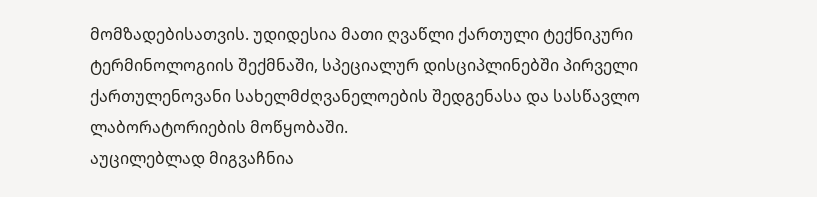მომზადებისათვის. უდიდესია მათი ღვაწლი ქართული ტექნიკური ტერმინოლოგიის შექმნაში, სპეციალურ დისციპლინებში პირველი ქართულენოვანი სახელმძღვანელოების შედგენასა და სასწავლო ლაბორატორიების მოწყობაში.
აუცილებლად მიგვაჩნია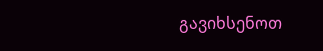გავიხსენოთ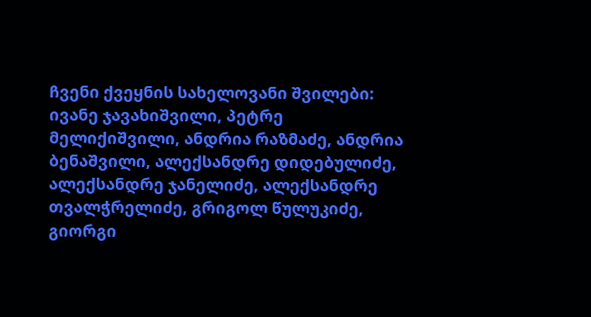ჩვენი ქვეყნის სახელოვანი შვილები: ივანე ჯავახიშვილი, პეტრე მელიქიშვილი, ანდრია რაზმაძე, ანდრია ბენაშვილი, ალექსანდრე დიდებულიძე, ალექსანდრე ჯანელიძე, ალექსანდრე თვალჭრელიძე, გრიგოლ წულუკიძე, გიორგი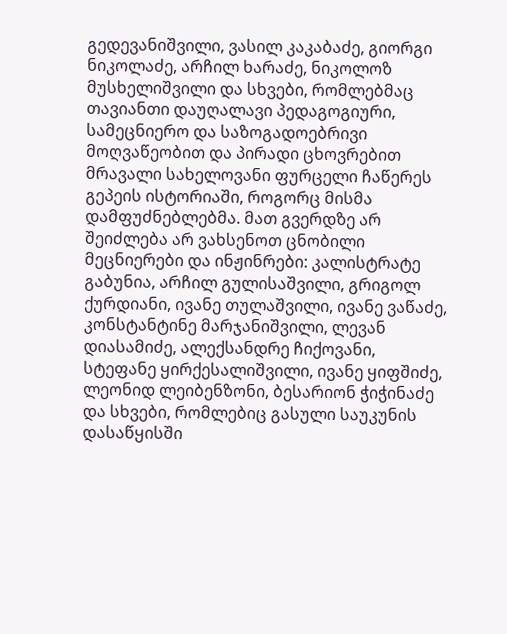გედევანიშვილი, ვასილ კაკაბაძე, გიორგი ნიკოლაძე, არჩილ ხარაძე, ნიკოლოზ მუსხელიშვილი და სხვები, რომლებმაც თავიანთი დაუღალავი პედაგოგიური, სამეცნიერო და საზოგადოებრივი მოღვაწეობით და პირადი ცხოვრებით მრავალი სახელოვანი ფურცელი ჩაწერეს გეპეის ისტორიაში, როგორც მისმა დამფუძნებლებმა. მათ გვერდზე არ შეიძლება არ ვახსენოთ ცნობილი მეცნიერები და ინჟინრები: კალისტრატე გაბუნია, არჩილ გულისაშვილი, გრიგოლ ქურდიანი, ივანე თულაშვილი, ივანე ვაწაძე, კონსტანტინე მარჯანიშვილი, ლევან დიასამიძე, ალექსანდრე ჩიქოვანი, სტეფანე ყირქესალიშვილი, ივანე ყიფშიძე, ლეონიდ ლეიბენზონი, ბესარიონ ჭიჭინაძე და სხვები, რომლებიც გასული საუკუნის დასაწყისში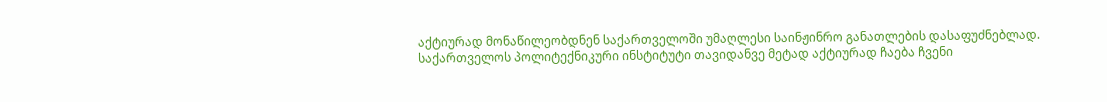აქტიურად მონაწილეობდნენ საქართველოში უმაღლესი საინჟინრო განათლების დასაფუძნებლად.
საქართველოს პოლიტექნიკური ინსტიტუტი თავიდანვე მეტად აქტიურად ჩაება ჩვენი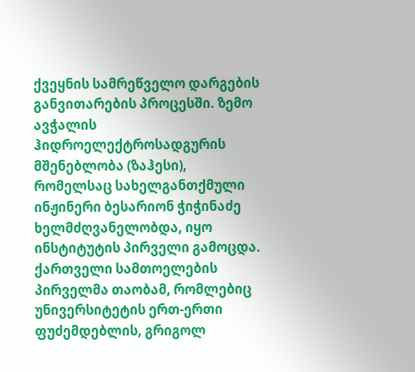ქვეყნის სამრეწველო დარგების განვითარების პროცესში. ზემო ავჭალის ჰიდროელექტროსადგურის მშენებლობა (ზაჰესი), რომელსაც სახელგანთქმული ინჟინერი ბესარიონ ჭიჭინაძე ხელმძღვანელობდა, იყო ინსტიტუტის პირველი გამოცდა.
ქართველი სამთოელების პირველმა თაობამ, რომლებიც უნივერსიტეტის ერთ-ერთი ფუძემდებლის, გრიგოლ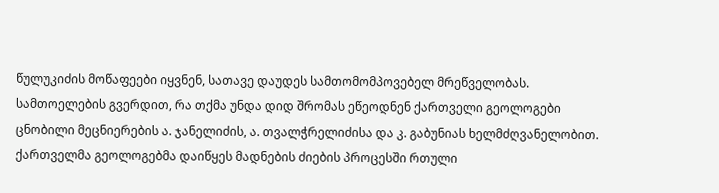წულუკიძის მოწაფეები იყვნენ, სათავე დაუდეს სამთომომპოვებელ მრეწველობას. სამთოელების გვერდით, რა თქმა უნდა დიდ შრომას ეწეოდნენ ქართველი გეოლოგები ცნობილი მეცნიერების ა. ჯანელიძის, ა. თვალჭრელიძისა და კ. გაბუნიას ხელმძღვანელობით. ქართველმა გეოლოგებმა დაიწყეს მადნების ძიების პროცესში რთული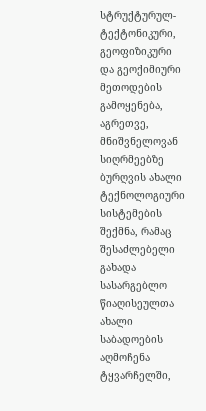სტრუქტურულ-ტექტონიკური, გეოფიზიკური და გეოქიმიური მეთოდების გამოყენება, აგრეთვე, მნიშვნელოვან სიღრმეებზე ბურღვის ახალი ტექნოლოგიური სისტემების შექმნა, რამაც შესაძლებელი გახადა სასარგებლო წიაღისეულთა ახალი საბადოების აღმოჩენა ტყვარჩელში,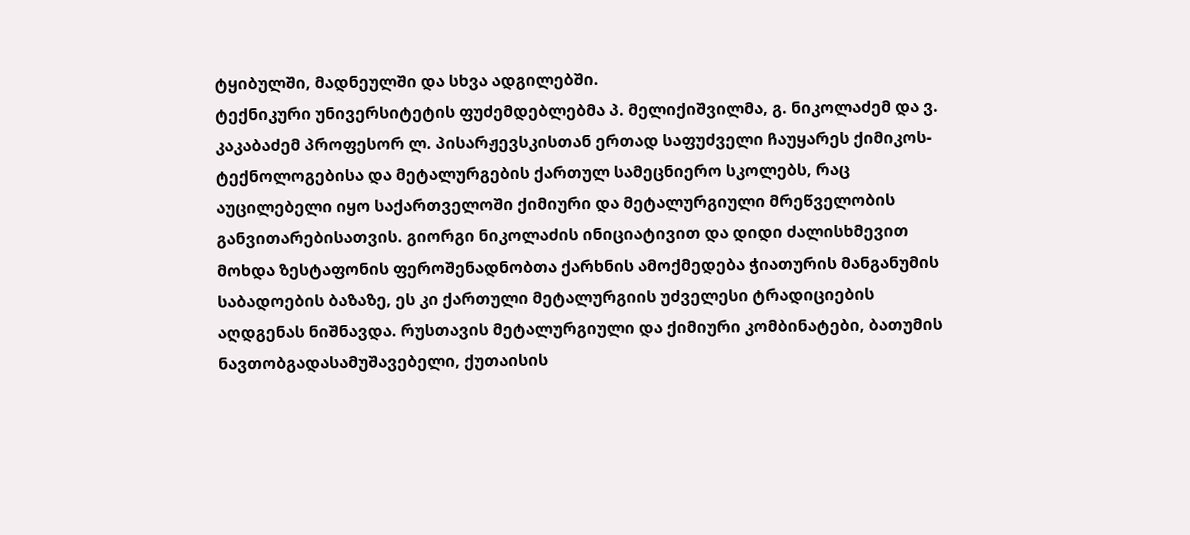ტყიბულში, მადნეულში და სხვა ადგილებში.
ტექნიკური უნივერსიტეტის ფუძემდებლებმა პ. მელიქიშვილმა, გ. ნიკოლაძემ და ვ. კაკაბაძემ პროფესორ ლ. პისარჟევსკისთან ერთად საფუძველი ჩაუყარეს ქიმიკოს-ტექნოლოგებისა და მეტალურგების ქართულ სამეცნიერო სკოლებს, რაც აუცილებელი იყო საქართველოში ქიმიური და მეტალურგიული მრეწველობის განვითარებისათვის. გიორგი ნიკოლაძის ინიციატივით და დიდი ძალისხმევით მოხდა ზესტაფონის ფეროშენადნობთა ქარხნის ამოქმედება ჭიათურის მანგანუმის საბადოების ბაზაზე, ეს კი ქართული მეტალურგიის უძველესი ტრადიციების აღდგენას ნიშნავდა. რუსთავის მეტალურგიული და ქიმიური კომბინატები, ბათუმის ნავთობგადასამუშავებელი, ქუთაისის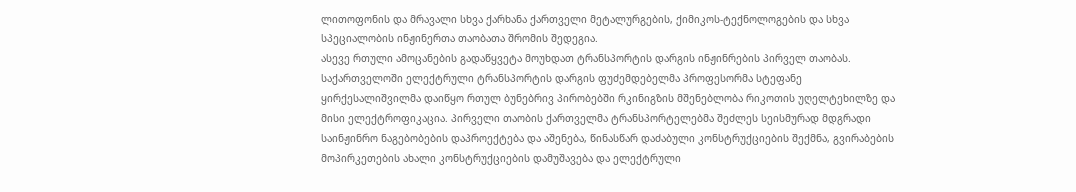ლითოფონის და მრავალი სხვა ქარხანა ქართველი მეტალურგების, ქიმიკოს-ტექნოლოგების და სხვა სპეციალობის ინჟინერთა თაობათა შრომის შედეგია.
ასევე რთული ამოცანების გადაწყვეტა მოუხდათ ტრანსპორტის დარგის ინჟინრების პირველ თაობას. საქართველოში ელექტრული ტრანსპორტის დარგის ფუძემდებელმა პროფესორმა სტეფანე ყირქესალიშვილმა დაიწყო რთულ ბუნებრივ პირობებში რკინიგზის მშენებლობა რიკოთის უღელტეხილზე და მისი ელექტროფიკაცია. პირველი თაობის ქართველმა ტრანსპორტელებმა შეძლეს სეისმურად მდგრადი საინჟინრო ნაგებობების დაპროექტება და აშენება, წინასწარ დაძაბული კონსტრუქციების შექმნა, გვირაბების მოპირკეთების ახალი კონსტრუქციების დამუშავება და ელექტრული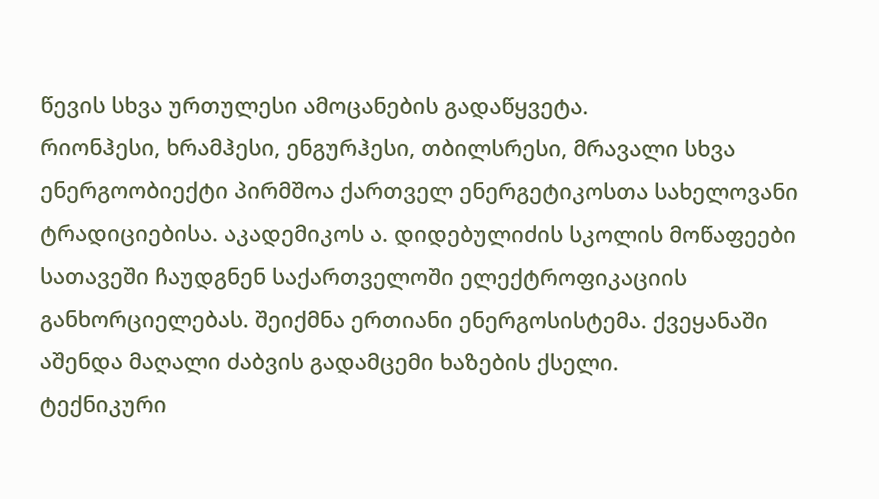წევის სხვა ურთულესი ამოცანების გადაწყვეტა.
რიონჰესი, ხრამჰესი, ენგურჰესი, თბილსრესი, მრავალი სხვა ენერგოობიექტი პირმშოა ქართველ ენერგეტიკოსთა სახელოვანი ტრადიციებისა. აკადემიკოს ა. დიდებულიძის სკოლის მოწაფეები სათავეში ჩაუდგნენ საქართველოში ელექტროფიკაციის განხორციელებას. შეიქმნა ერთიანი ენერგოსისტემა. ქვეყანაში აშენდა მაღალი ძაბვის გადამცემი ხაზების ქსელი.
ტექნიკური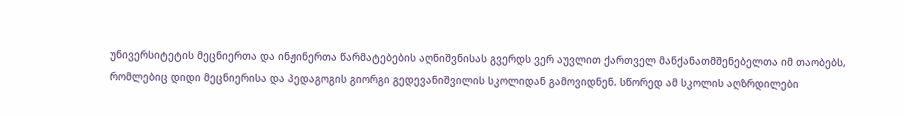უნივერსიტეტის მეცნიერთა და ინჟინერთა წარმატებების აღნიშვნისას გვერდს ვერ აუვლით ქართველ მანქანათმშენებელთა იმ თაობებს, რომლებიც დიდი მეცნიერისა და პედაგოგის გიორგი გედევანიშვილის სკოლიდან გამოვიდნენ. სწორედ ამ სკოლის აღზრდილები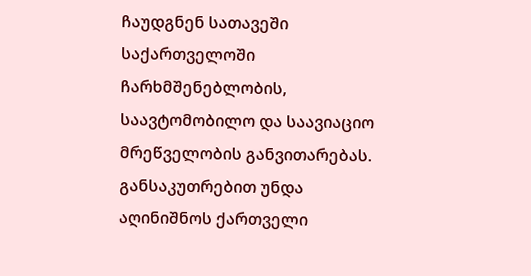ჩაუდგნენ სათავეში საქართველოში ჩარხმშენებლობის, საავტომობილო და საავიაციო მრეწველობის განვითარებას.
განსაკუთრებით უნდა აღინიშნოს ქართველი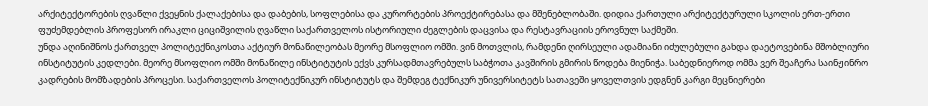არქიტექტორების ღვაწლი ქვეყნის ქალაქებისა და დაბების, სოფლებისა და კურორტების პროექტირებასა და მშენებლობაში. დიდია ქართული არქიტექტურული სკოლის ერთ-ერთი ფუძემდებლის პროფესორ ირაკლი ციციშვილის ღვაწლი საქართველოს ისტორიული ძეგლების დაცვისა და რესტავრაციის ეროვნულ საქმეში.
უნდა აღინიშნოს ქართველ პოლიტექნიკოსთა აქტიურ მონაწილეობას მეორე მსოფლიო ომში. ვინ მოთვლის, რამდენი ღირსეული ადამიანი იძულებული გახდა დაეტოვებინა მშობლიური ინსტიტუტის კედლები. მეორე მსოფლიო ომში მონაწილე ინსტიტუტის ექვს კურსადმთავრებულს საბჭოთა კავშირის გმირის წოდება მიენიჭა. საბედნიეროდ ომმა ვერ შეაჩერა საინჟინრო კადრების მომზადების პროცესი. საქართველოს პოლიტექნიკურ ინსტიტუტს და შემდეგ ტექნიკურ უნივერსიტეტს სათავეში ყოველთვის ედგნენ კარგი მეცნიერები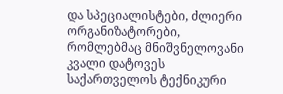და სპეციალისტები, ძლიერი ორგანიზატორები, რომლებმაც მნიშვნელოვანი კვალი დატოვეს საქართველოს ტექნიკური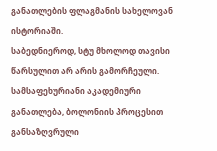განათლების ფლაგმანის სახელოვან ისტორიაში.
საბედნიეროდ, სტუ მხოლოდ თავისი წარსულით არ არის გამორჩეული.
სამსაფეხურიანი აკადემიური განათლება, ბოლონიის პროცესით განსაზღვრული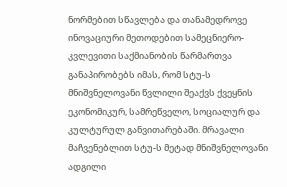ნორმებით სწავლება და თანამედროვე ინოვაციური მეთოდებით სამეცნიერო-კვლევითი საქმიანობის წარმართვა განაპირობებს იმას, რომ სტუ-ს მნიშვნელოვანი წვლილი შეაქვს ქვეყნის ეკონომიკურ, სამრეწველო, სოციალურ და კულტურულ განვითარებაში. მრავალი მაჩვენებლით სტუ-ს მეტად მნიშვნელოვანი ადგილი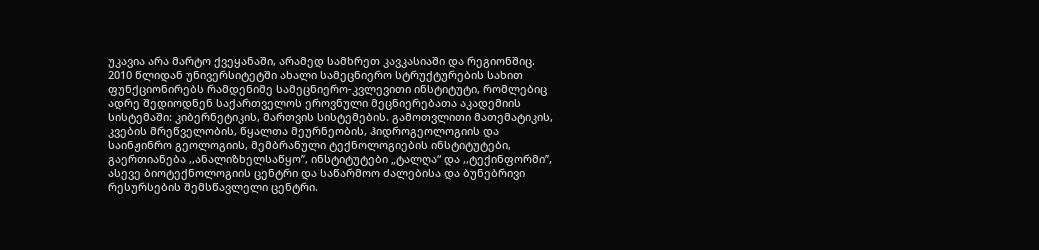უკავია არა მარტო ქვეყანაში, არამედ სამხრეთ კავკასიაში და რეგიონშიც.
2010 წლიდან უნივერსიტეტში ახალი სამეცნიერო სტრუქტურების სახით ფუნქციონირებს რამდენიმე სამეცნიერო-კვლევითი ინსტიტუტი, რომლებიც ადრე შედიოდნენ საქართველოს ეროვნული მეცნიერებათა აკადემიის სისტემაში: კიბერნეტიკის, მართვის სისტემების. გამოთვლითი მათემატიკის, კვების მრეწველობის, წყალთა მეურნეობის, ჰიდროგეოლოგიის და საინჟინრო გეოლოგიის, მემბრანული ტექნოლოგიების ინსტიტუტები, გაერთიანება ,,ანალიზხელსაწყო’’, ინსტიტუტები „ტალღა“ და ,,ტექინფორმი’’, ასევე ბიოტექნოლოგიის ცენტრი და საწარმოო ძალებისა და ბუნებრივი რესურსების შემსწავლელი ცენტრი.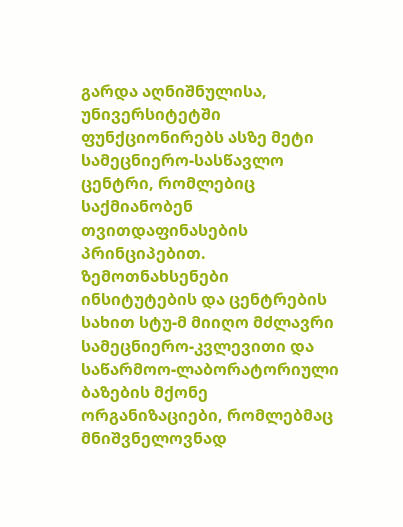გარდა აღნიშნულისა, უნივერსიტეტში ფუნქციონირებს ასზე მეტი სამეცნიერო-სასწავლო ცენტრი, რომლებიც საქმიანობენ თვითდაფინასების პრინციპებით. ზემოთნახსენები ინსიტუტების და ცენტრების სახით სტუ-მ მიიღო მძლავრი სამეცნიერო-კვლევითი და საწარმოო-ლაბორატორიული ბაზების მქონე ორგანიზაციები, რომლებმაც მნიშვნელოვნად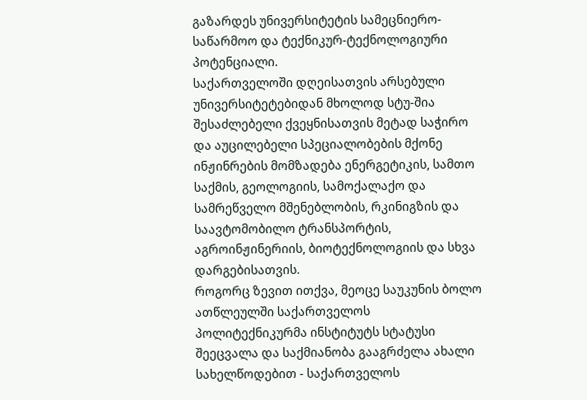გაზარდეს უნივერსიტეტის სამეცნიერო-საწარმოო და ტექნიკურ-ტექნოლოგიური პოტენციალი.
საქართველოში დღეისათვის არსებული უნივერსიტეტებიდან მხოლოდ სტუ-შია შესაძლებელი ქვეყნისათვის მეტად საჭირო და აუცილებელი სპეციალობების მქონე ინჟინრების მომზადება ენერგეტიკის, სამთო საქმის, გეოლოგიის, სამოქალაქო და სამრეწველო მშენებლობის, რკინიგზის და საავტომობილო ტრანსპორტის, აგროინჟინერიის, ბიოტექნოლოგიის და სხვა დარგებისათვის.
როგორც ზევით ითქვა, მეოცე საუკუნის ბოლო ათწლეულში საქართველოს პოლიტექნიკურმა ინსტიტუტს სტატუსი შეეცვალა და საქმიანობა გააგრძელა ახალი სახელწოდებით - საქართველოს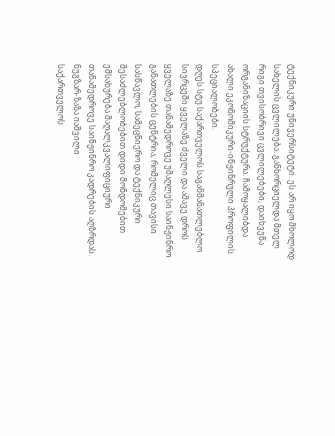ტექნიკური უნივერსიტეტი. ეს არ იყო მხოლოდ სახელის ცვლილება. განხორციელდა მთელ რიგი თვისობრივი ცვლილებები, დაიხვეწა ორგანიზაციის სტრუქტურა. ჩამოყალიბდა ახალი ეკონომიკური-ინჟინრული პროფილის სპეციალობები.
დღეს სტუ საქართველოს საგანმანათლებლო სივრცეში ყველაზე ძველი და ამავე დროს ყველაზე თანამედროვე უმაღლესი საინჟინრო განათლების ცენტრია, რომელიც თავისი სასწავლო, სამეცნიერო და ტექნიკური შესაძლებლობებით დიდი მონდომებით ემსახურება მაღალკვალიფიციური თანამედროვე საინჟინრო კადრების აღზრდას.
ნუგზარ-ზაზა იაშვილი
საქართველოს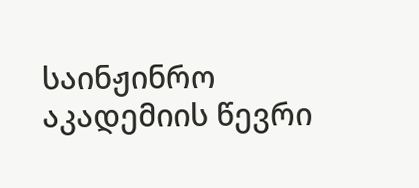საინჟინრო აკადემიის წევრი